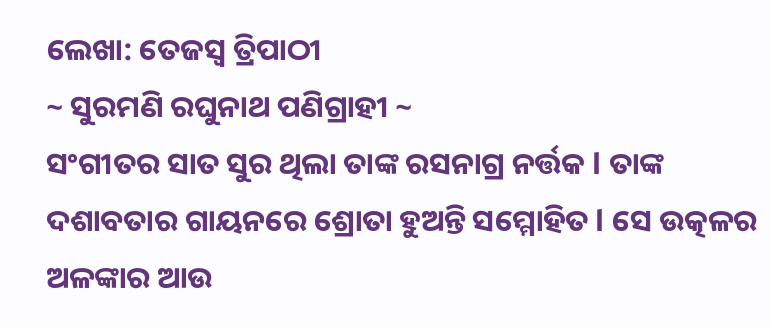ଲେଖା: ତେଜସ୍ବ ତ୍ରିପାଠୀ
~ ସୁରମଣି ରଘୁନାଥ ପଣିଗ୍ରାହୀ ~
ସଂଗୀତର ସାତ ସୁର ଥିଲା ତାଙ୍କ ରସନାଗ୍ର ନର୍ତ୍ତକ l ତାଙ୍କ ଦଶାବତାର ଗାୟନରେ ଶ୍ରୋତା ହୁଅନ୍ତି ସମ୍ମୋହିତ l ସେ ଉତ୍କଳର ଅଳଙ୍କାର ଆଉ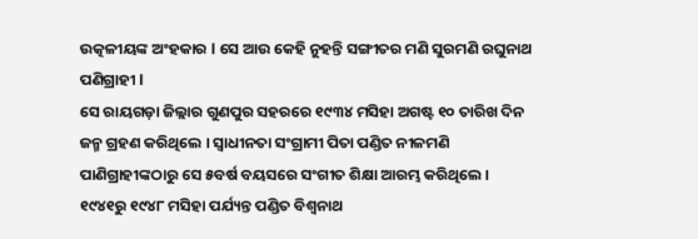ଉତ୍କଳୀୟଙ୍କ ଅଂହକାର l ସେ ଆଉ କେହି ନୁହନ୍ତି ସଙ୍ଗୀତର ମଣି ସୁରମଣି ରଘୁନାଥ ପଣିଗ୍ରାହୀ l
ସେ ରାୟଗଡ଼ା ଜିଲ୍ଲାର ଗୁଣପୁର ସହରରେ ୧୯୩୪ ମସିହା ଅଗଷ୍ଟ ୧୦ ତାରିଖ ଦିନ ଜନ୍ମ ଗ୍ରହଣ କରିଥିଲେ । ସ୍ୱାଧୀନତା ସଂଗ୍ରାମୀ ପିତା ପଣ୍ଡିତ ନୀଳମଣି ପାଣିଗ୍ରାହୀଙ୍କଠାରୁ ସେ ୫ବର୍ଷ ବୟସରେ ସଂଗୀତ ଶିକ୍ଷା ଆରମ୍ଭ କରିଥିଲେ । ୧୯୪୧ରୁ ୧୯୪୮ ମସିହା ପର୍ଯ୍ୟନ୍ତ ପଣ୍ଡିତ ବିଶ୍ୱନାଥ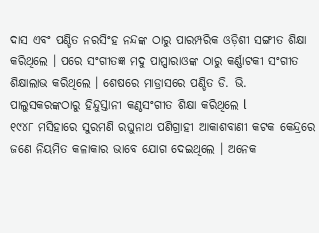ଦାସ ଏବଂ ପଣ୍ଡିତ ନରସିଂହ ନନ୍ଦଙ୍କ ଠାରୁ ପାରମ୍ପରିକ ଓଡ଼ିଶୀ ସଙ୍ଗୀତ ଶିକ୍ଷା କରିଥିଲେ । ପରେ ସଂଗୀତଜ୍ଞ ମଦୁ ପାପ୍ପାରାଓଙ୍କ ଠାରୁ କର୍ଣ୍ଣାଟକୀ ସଂଗୀତ ଶିକ୍ଷାଲାଭ କରିଥିଲେ । ଶେଷରେ ମାଡ୍ରାସରେ ପଣ୍ଡିତ ଡି. ଭି. ପାଲୁସକରଙ୍କଠାରୁ ହିନ୍ଦୁସ୍ତାନୀ କଣ୍ଠସଂଗୀତ ଶିକ୍ଷା କରିଥିଲେ l
୧୯୪୮ ମସିହାରେ ସୁରମଣି ରଘୁନାଥ ପଣିଗ୍ରାହୀ ଆକାଶବାଣୀ କଟକ କେନ୍ଦ୍ରରେ ଜଣେ ନିୟମିତ କଳାକାର ଭାବେ ଯୋଗ ଦେଇଥିଲେ । ଅନେକ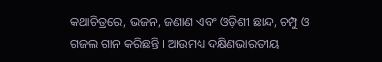କଥାଚିତ୍ରରେ, ଭଜନ, ଜଣାଣ ଏବଂ ଓଡ଼ିଶୀ ଛାନ୍ଦ, ଚମ୍ପୁ ଓ ଗଜଲ ଗାନ କରିଛନ୍ତି । ଆଉମଧ୍ୟ ଦକ୍ଷିଣଭାରତୀୟ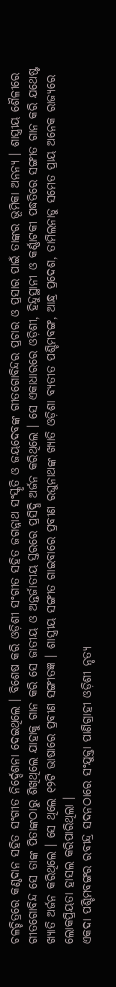ଚଳଚ୍ଚିତ୍ରରେ କଣ୍ଠଦାନ ସହିତ ସଂଗୀତ ନିର୍ଦ୍ଦେଶନା ଦେଇଥିଲେ । ବିଶେଷ କରି ଓଡ଼ିଶୀ ସଂଗୀତ ସହିତ ଜଗନ୍ନାଥ ସଂସ୍କୃତି ଓ ଜୟଦେବଙ୍କ ଗୀତଗୋବିନ୍ଦର ପ୍ରଚାର ଓ ପ୍ରସାର ପାଇଁ ତାଙ୍କର ଭୂମିକା ଅନନ୍ୟ । ଶାସ୍ତ୍ରୀୟ ଶୈଳୀରେ ଗୀତଗୋବିନ୍ଦ ସେ ତାଙ୍କ ପିତାଙ୍କଠାରୁ ଶିଖିଥିଲେ ଯାହାକୁ ଗାନ କରି ସେ ଜାତୀୟ ଓ ଅନ୍ତର୍ଜାତୀୟ ସ୍ତରରେ ପ୍ରସିଦ୍ଧି ଅର୍ଜନ କରିଥିଲେ । ସେ ଏକାଧାରରେ ଓଡ଼ିଶୀ, ହିନ୍ଦୁସ୍ଥାନୀ ଓ କର୍ଣ୍ଣାଟକୀ ପଦ୍ଧତିରେ ସଙ୍ଗୀତ ଗାନ କରି ଯଥେଷ୍ଟ ଖ୍ୟାତି ଅର୍ଜନ କରିଥିଲେ । ସେ ଥିଲେ ୧୨ଟି ଭାଷାରେ ପ୍ରବୀଣ ସଙ୍ଗୀତଜ୍ଞ । ଶାସ୍ତ୍ରୀୟ ସଙ୍ଗୀତ ଗାଇବାରେ ପ୍ରବୀଣ ରଘୁନାଥଙ୍କ ଖ୍ୟାତି ଓଡ଼ିଶା ବ୍ୟତୀତ ପଶ୍ଚିମବଙ୍ଗ, ଆନ୍ଧ୍ର ପ୍ରଦେଶ, ତାମିଲନାଡୁ ସମେତ ପ୍ରାୟ ଅନେକ ରାଜ୍ୟରେ ଲୋକପ୍ରିୟତା ହାସଲ କରିପାରିଥିଲା ।
ଏକଦା ପଶ୍ଚିମବଙ୍ଗର ରବୀନ୍ଦ୍ର ସଦନଠାରେ ସଂଯୁକ୍ତା ପାଣିଗ୍ରାହୀ ଓଡ଼ିଶୀ ନୃତ୍ୟ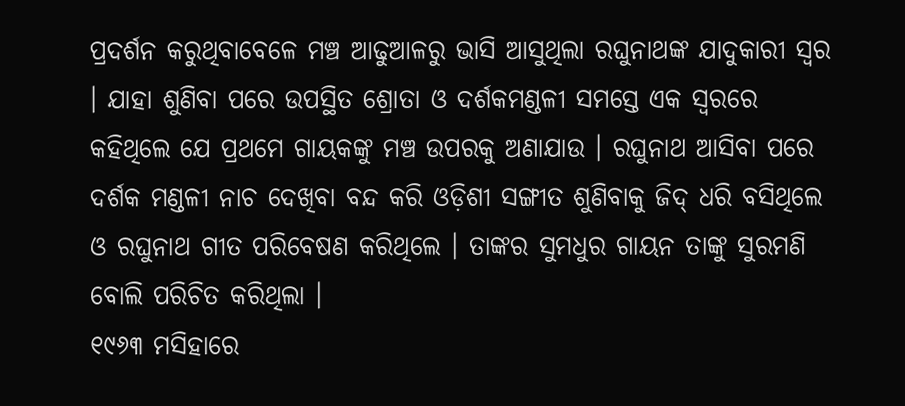ପ୍ରଦର୍ଶନ କରୁଥିବାବେଳେ ମଞ୍ଚ ଆଢୁଆଳରୁ ଭାସି ଆସୁଥିଲା ରଘୁନାଥଙ୍କ ଯାଦୁକାରୀ ସ୍ୱର । ଯାହା ଶୁଣିବା ପରେ ଉପସ୍ଥିତ ଶ୍ରୋତା ଓ ଦର୍ଶକମଣ୍ଡଳୀ ସମସ୍ତେ ଏକ ସ୍ୱରରେ କହିଥିଲେ ଯେ ପ୍ରଥମେ ଗାୟକଙ୍କୁ ମଞ୍ଚ ଉପରକୁ ଅଣାଯାଉ । ରଘୁନାଥ ଆସିବା ପରେ ଦର୍ଶକ ମଣ୍ଡଳୀ ନାଚ ଦେଖିବା ବନ୍ଦ କରି ଓଡ଼ିଶୀ ସଙ୍ଗୀତ ଶୁଣିବାକୁ ଜିଦ୍ ଧରି ବସିଥିଲେ ଓ ରଘୁନାଥ ଗୀତ ପରିବେଷଣ କରିଥିଲେ । ତାଙ୍କର ସୁମଧୁର ଗାୟନ ତାଙ୍କୁ ସୁରମଣି ବୋଲି ପରିଚିତ କରିଥିଲା ।
୧୯୬୩ ମସିହାରେ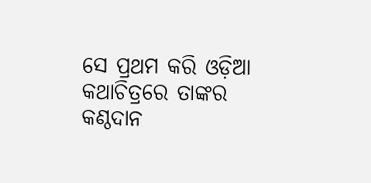ସେ ପ୍ରଥମ କରି ଓଡ଼ିଆ କଥାଚିତ୍ରରେ ତାଙ୍କର କଣ୍ଠଦାନ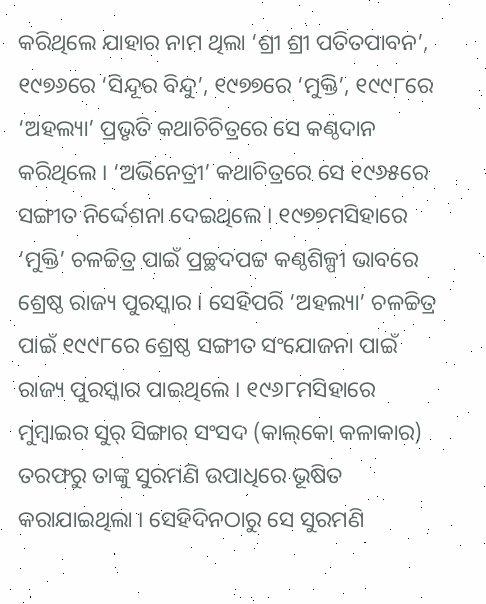କରିଥିଲେ ଯାହାର ନାମ ଥିଲା ‘ଶ୍ରୀ ଶ୍ରୀ ପତିତପାବନ’, ୧୯୭୬ରେ ‘ସିନ୍ଦୂର ବିନ୍ଦୁ’, ୧୯୭୭ରେ ‘ମୁକ୍ତି’, ୧୯୯୮ରେ ‘ଅହଲ୍ୟା’ ପ୍ରଭୃତି କଥାଚିଚିତ୍ରରେ ସେ କଣ୍ଠଦାନ କରିଥିଲେ । ‘ଅଭିନେତ୍ରୀ’ କଥାଚିତ୍ରରେ ସେ ୧୯୬୫ରେ ସଙ୍ଗୀତ ନିର୍ଦ୍ଦେଶନା ଦେଇଥିଲେ । ୧୯୭୭ମସିହାରେ ‘ମୁକ୍ତି’ ଚଳଚ୍ଚିତ୍ର ପାଇଁ ପ୍ରଚ୍ଛଦପଟ୍ଟ କଣ୍ଠଶିଳ୍ପୀ ଭାବରେ ଶ୍ରେଷ୍ଠ ରାଜ୍ୟ ପୁରସ୍କାର । ସେହିପରି ‘ଅହଲ୍ୟା’ ଚଳଚ୍ଚିତ୍ର ପାଇଁ ୧୯୯୮ରେ ଶ୍ରେଷ୍ଠ ସଙ୍ଗୀତ ସଂଯୋଜନା ପାଇଁ ରାଜ୍ୟ ପୁରସ୍କାର ପାଇଥିଲେ । ୧୯୬୮ମସିହାରେ ମୁମ୍ବାଇର ସୁର୍ ସିଙ୍ଗାର ସଂସଦ (କାଲ୍‌କୋ କଳାକାର) ତରଫରୁ ତାଙ୍କୁ ସୁରମଣି ଉପାଧିରେ ଭୂଷିତ କରାଯାଇଥିଲା । ସେହିଦିନଠାରୁ ସେ ସୁରମଣି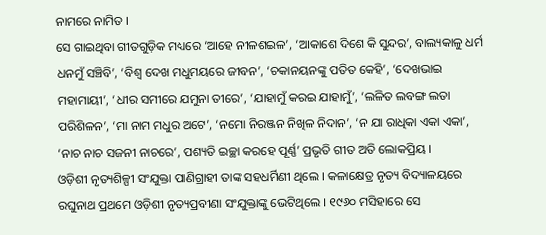ନାମରେ ନାମିତ ।
ସେ ଗାଇଥିବା ଗୀତଗୁଡ଼ିକ ମଧ୍ୟରେ ‘ଆହେ ନୀଳଶଇଳ’, ‘ଆକାଶେ ଦିଶେ କି ସୁନ୍ଦର’, ବାଲ୍ୟକାଳୁ ଧର୍ମ ଧନମୁଁ ସଞ୍ଚିବି’, ‘ବିଶ୍ୱ ଦେଖ ମଧୁମୟରେ ଜୀବନ’, ‘ଚକାନୟନଙ୍କୁ ପତିତ କେହି’, ‘ଦେଖଭାଇ ମହାମାୟୀ’, ‘ଧୀର ସମୀରେ ଯମୁନା ତୀରେ’, ‘ଯାହାମୁଁ କରଇ ଯାହାମୁଁ’, ‘ଲଳିତ ଲବଙ୍ଗ ଲତା ପରିଶିଳନ’, ‘ମା ନାମ ମଧୁର ଅଟେ’, ‘ନମୋ ନିରଞ୍ଜନ ନିଖିଳ ନିଦାନ’, ‘ନ ଯା ରାଧିକା ଏକା ଏକା’, ‘ନାଚ ନାଚ ସଜନୀ ନାଚରେ’, ପଶ୍ୟତି ଇଚ୍ଛା କରହେ ପୂର୍ଣ୍ଣ’ ପ୍ରଭୃତି ଗୀତ ଅତି ଲୋକପ୍ରିୟ ।
ଓଡ଼ିଶୀ ନୃତ୍ୟଶିଳ୍ପୀ ସଂଯୁକ୍ତା ପାଣିଗ୍ରାହୀ ତାଙ୍କ ସହଧର୍ମିଣୀ ଥିଲେ । କଳାକ୍ଷେତ୍ର ନୃତ୍ୟ ବିଦ୍ୟାଳୟରେ ରଘୁନାଥ ପ୍ରଥମେ ଓଡ଼ିଶୀ ନୃତ୍ୟପ୍ରବୀଣା ସଂଯୁକ୍ତାଙ୍କୁ ଭେଟିଥିଲେ । ୧୯୬୦ ମସିହାରେ ସେ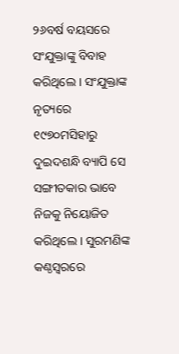୨୬ବର୍ଷ ବୟସରେ ସଂଯୁକ୍ତାଙ୍କୁ ବିବାହ କରିଥିଲେ । ସଂଯୁକ୍ତାଙ୍କ ନୃତ୍ୟରେ ୧୯୭୦ମସିହାରୁ ଦୁଇଦଶନ୍ଧି ବ୍ୟାପି ସେ ସଙ୍ଗୀତକାର ଭାବେ ନିଜକୁ ନିୟୋଜିତ କରିଥିଲେ । ସୁରମଣିଙ୍କ କଣ୍ଠସ୍ୱରରେ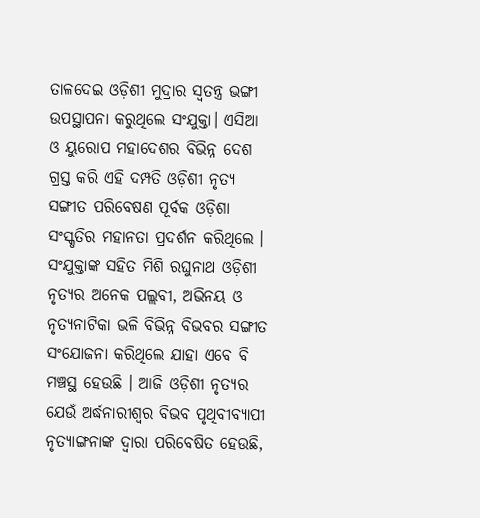ତାଳଦେଇ ଓଡ଼ିଶୀ ମୁଦ୍ରାର ସ୍ୱତନ୍ତ୍ର ଭଙ୍ଗୀ ଉପସ୍ଥାପନା କରୁଥିଲେ ସଂଯୁକ୍ତା। ଏସିଆ ଓ ୟୁରୋପ ମହାଦେଶର ବିଭିନ୍ନ ଦେଶ ଗ୍ରସ୍ତ କରି ଏହି ଦମ୍ପତି ଓଡ଼ିଶୀ ନୃତ୍ୟ ସଙ୍ଗୀତ ପରିବେଷଣ ପୂର୍ବକ ଓଡ଼ିଶା ସଂସ୍କୃତିର ମହାନତା ପ୍ରଦର୍ଶନ କରିଥିଲେ । ସଂଯୁକ୍ତାଙ୍କ ସହିତ ମିଶି ରଘୁନାଥ ଓଡ଼ିଶୀ ନୃତ୍ୟର ଅନେକ ପଲ୍ଲବୀ, ଅଭିନୟ ଓ ନୃତ୍ୟନାଟିକା ଭଳି ବିଭିନ୍ନ ବିଭବର ସଙ୍ଗୀତ ସଂଯୋଜନା କରିଥିଲେ ଯାହା ଏବେ ବି ମଞ୍ଚସ୍ଥ ହେଉଛି । ଆଜି ଓଡ଼ିଶୀ ନୃତ୍ୟର ଯେଉଁ ଅର୍ଦ୍ଧନାରୀଶ୍ୱର ବିଭବ ପୃଥିବୀବ୍ୟାପୀ ନୃତ୍ୟାଙ୍ଗନାଙ୍କ ଦ୍ୱାରା ପରିବେଷିତ ହେଉଛି,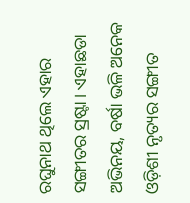ରଘୁନାଥ ଥିଲେ ଏହାର ସଙ୍ଗୀତର ସ୍ରଷ୍ଟା। ଏହାଛଡା ଅଭିନୟ, ବର୍ଷା ଭଳି ଅନେକ ଓଡ଼ିଶୀ ନୃତ୍ୟର ସଙ୍ଗୀତ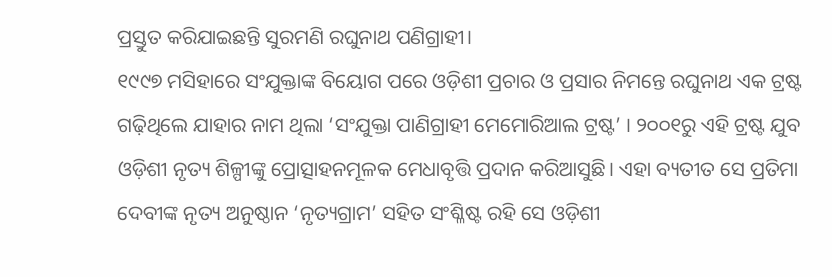ପ୍ରସ୍ତୁତ କରିଯାଇଛନ୍ତି ସୁରମଣି ରଘୁନାଥ ପଣିଗ୍ରାହୀ।
୧୯୯୭ ମସିହାରେ ସଂଯୁକ୍ତାଙ୍କ ବିୟୋଗ ପରେ ଓଡ଼ିଶୀ ପ୍ରଚାର ଓ ପ୍ରସାର ନିମନ୍ତେ ରଘୁନାଥ ଏକ ଟ୍ରଷ୍ଟ ଗଢ଼ିଥିଲେ ଯାହାର ନାମ ଥିଲା ‘ସଂଯୁକ୍ତା ପାଣିଗ୍ରାହୀ ମେମୋରିଆଲ ଟ୍ରଷ୍ଟ’ । ୨୦୦୧ରୁ ଏହି ଟ୍ରଷ୍ଟ ଯୁବ ଓଡ଼ିଶୀ ନୃତ୍ୟ ଶିଳ୍ପୀଙ୍କୁ ପ୍ରୋତ୍ସାହନମୂଳକ ମେଧାବୃତ୍ତି ପ୍ରଦାନ କରିଆସୁଛି। ଏହା ବ୍ୟତୀତ ସେ ପ୍ରତିମା ଦେବୀଙ୍କ ନୃତ୍ୟ ଅନୁଷ୍ଠାନ ‘ନୃତ୍ୟଗ୍ରାମ’ ସହିତ ସଂଶ୍ଳିଷ୍ଟ ରହି ସେ ଓଡ଼ିଶୀ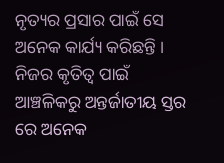ନୃତ୍ୟର ପ୍ରସାର ପାଇଁ ସେ ଅନେକ କାର୍ଯ୍ୟ କରିଛନ୍ତି ।
ନିଜର କୃତିତ୍ୱ ପାଇଁ ଆଞ୍ଚଳିକରୁ ଅନ୍ତର୍ଜାତୀୟ ସ୍ତର ରେ ଅନେକ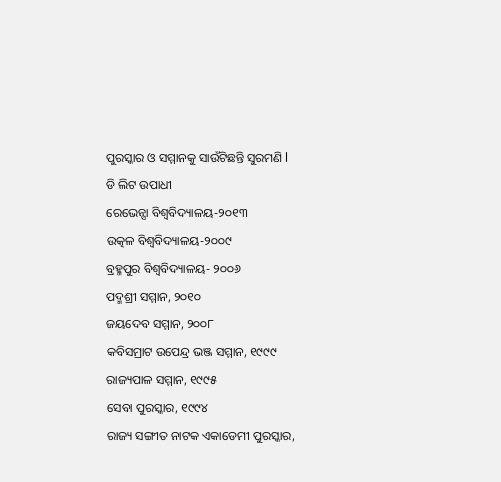ପୁରସ୍କାର ଓ ସମ୍ମାନକୁ ସାଉଁଟିଛନ୍ତି ସୁରମଣି l
ଡି ଲିଟ ଉପାଧୀ
ରେଭେନ୍ସା ବିଶ୍ୱବିଦ୍ୟାଳୟ-୨୦୧୩
ଉତ୍କଳ ବିଶ୍ୱବିଦ୍ୟାଳୟ-୨୦୦୯
ବ୍ରହ୍ମପୁର ବିଶ୍ୱବିଦ୍ୟାଳୟ- ୨୦୦୬
ପଦ୍ମଶ୍ରୀ ସମ୍ମାନ, ୨୦୧୦
ଜୟଦେବ ସମ୍ମାନ, ୨୦୦୮
କବିସମ୍ରାଟ ଉପେନ୍ଦ୍ର ଭଞ୍ଜ ସମ୍ମାନ, ୧୯୯୯
ରାଜ୍ୟପାଳ ସମ୍ମାନ, ୧୯୯୫
ସେବା ପୁରସ୍କାର, ୧୯୯୪
ରାଜ୍ୟ ସଙ୍ଗୀତ ନାଟକ ଏକାଡେମୀ ପୁରସ୍କାର,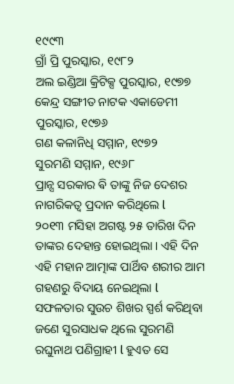୧୯୯୩
ଗ୍ରାଁ ପ୍ରି ପୁରସ୍କାର, ୧୯୮୨
ଅଲ ଇଣ୍ଡିଆ କ୍ରିଟିକ୍ସ ପୁରସ୍କାର, ୧୯୭୭
କେନ୍ଦ୍ର ସଙ୍ଗୀତ ନାଟକ ଏକାଡେମୀ ପୁରସ୍କାର, ୧୯୭୬
ଗଣ କଳାନିଧି ସମ୍ମାନ, ୧୯୭୨
ସୁରମଣି ସମ୍ମାନ, ୧୯୬୮
ପ୍ରାନ୍ସ ସରକାର ଵି ତାଙ୍କୁ ନିଜ ଦେଶର ନାଗରିକତ୍ବ ପ୍ରଦାନ କରିଥିଲେ l
୨୦୧୩ ମସିହା ଅଗଷ୍ଟ ୨୫ ତାରିଖ ଦିନ ତାଙ୍କର ଦେହାନ୍ତ ହୋଇଥିଲା । ଏହି ଦିନ ଏହି ମହାନ ଆତ୍ମାଙ୍କ ପାର୍ଥିବ ଶରୀର ଆମ ଗହଣରୁ ବିଦାୟ ନେଇଥିଲା l ସଫଳତାର ସୁଉଚ ଶିଖର ସ୍ପର୍ଶ କରିଥିବା ଜଣେ ସୁରସାଧକ ଥିଲେ ସୁରମଣି ରଘୁନାଥ ପଣିଗ୍ରାହୀ l ହୁଏତ ସେ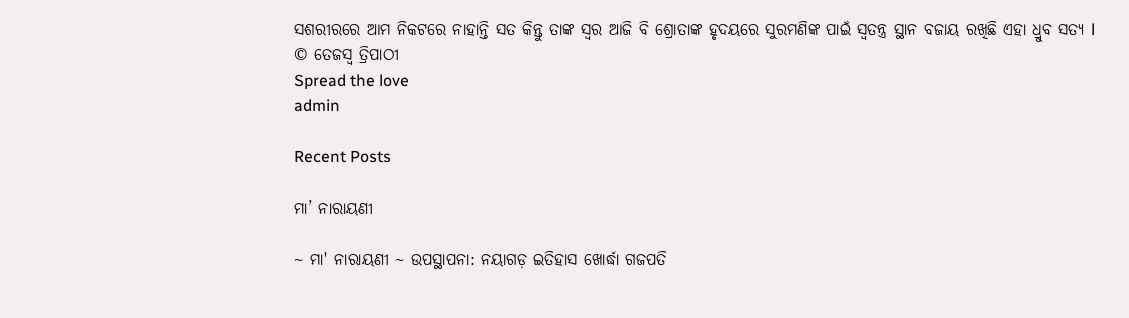ସଶରୀରରେ ଆମ ନିକଟରେ ନାହାନ୍ତି ସତ କିନ୍ତୁ ତାଙ୍କ ସ୍ୱର ଆଜି ବି ଶ୍ରୋତାଙ୍କ ହୃଦୟରେ ସୁରମଣିଙ୍କ ପାଇଁ ସ୍ୱତନ୍ତ୍ର ସ୍ଥାନ ବଜାୟ ରଖିଛି ଏହା ଧ୍ରୁବ ସତ୍ୟ l
© ତେଜସ୍ୱ ତ୍ରିପାଠୀ
Spread the love
admin

Recent Posts

ମା’ ନାରାୟଣୀ

~ ମା' ନାରାୟଣୀ ~ ଉପସ୍ଥାପନା: ନୟାଗଡ଼ ଇତିହାସ ଖୋର୍ଦ୍ଧା ଗଜପତି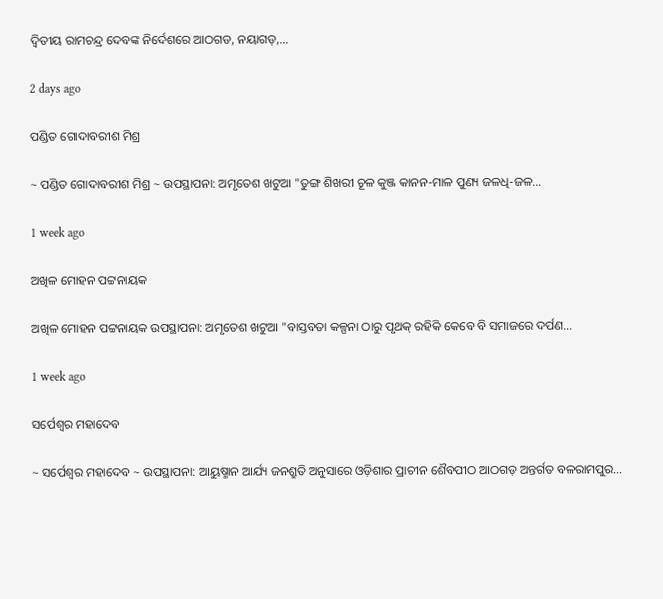ଦ୍ୱିତୀୟ ରାମଚନ୍ଦ୍ର ଦେବଙ୍କ ନିର୍ଦେଶରେ ଆଠଗଡ, ନୟାଗଡ଼,…

2 days ago

ପଣ୍ଡିତ ଗୋଦାବରୀଶ ମିଶ୍ର

~ ପଣ୍ଡିତ ଗୋଦାବରୀଶ ମିଶ୍ର ~ ଉପସ୍ଥାପନା: ଅମୃତେଶ ଖଟୁଆ "ତୁଙ୍ଗ ଶିଖରୀ ଚୂଳ କୁଞ୍ଜ କାନନ-ମାଳ ପୁଣ୍ୟ ଜଳଧି-ଜଳ…

1 week ago

ଅଖିଳ ମୋହନ ପଟ୍ଟନାୟକ

ଅଖିଳ ମୋହନ ପଟ୍ଟନାୟକ ଉପସ୍ଥାପନା: ଅମୃତେଶ ଖଟୁଆ "ବାସ୍ତବତା କଳ୍ପନା ଠାରୁ ପୃଥକ୍ ରହିକି କେବେ ବି ସମାଜରେ ଦର୍ପଣ…

1 week ago

ସର୍ପେଶ୍ୱର ମହାଦେବ

~ ସର୍ପେଶ୍ୱର ମହାଦେବ ~ ଉପସ୍ଥାପନା: ଆୟୁଷ୍ମାନ ଆର୍ଯ୍ୟ ଜନଶ୍ରୁତି ଅନୁସାରେ ଓଡ଼ିଶାର ପ୍ରାଚୀନ ଶୈବପୀଠ ଆଠଗଡ଼ ଅନ୍ତର୍ଗତ ବଳରାମପୁର…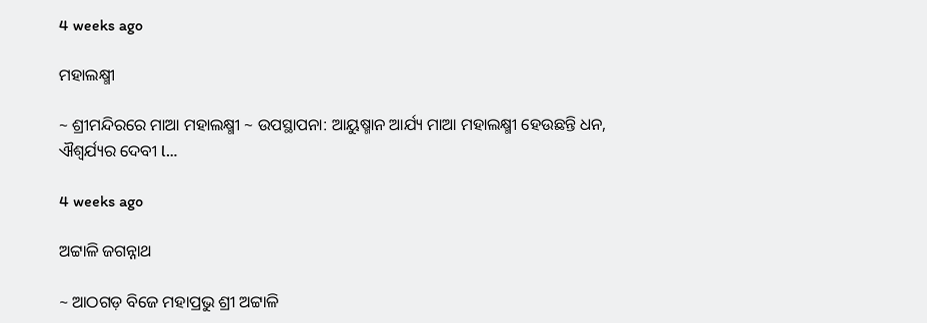4 weeks ago

ମହାଲକ୍ଷ୍ମୀ

~ ଶ୍ରୀମନ୍ଦିରରେ ମାଆ ମହାଲକ୍ଷ୍ମୀ ~ ଉପସ୍ଥାପନା: ଆୟୁଷ୍ମାନ ଆର୍ଯ୍ୟ ମାଆ ମହାଲକ୍ଷ୍ମୀ ହେଉଛନ୍ତି ଧନ, ଐଶ୍ୱର୍ଯ୍ୟର ଦେବୀ l…

4 weeks ago

ଅଟ୍ଟାଳି ଜଗନ୍ନାଥ

~ ଆଠଗଡ଼ ବିଜେ ମହାପ୍ରଭୁ ଶ୍ରୀ ଅଟ୍ଟାଳି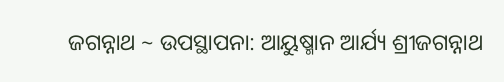ଜଗନ୍ନାଥ ~ ଉପସ୍ଥାପନା: ଆୟୁଷ୍ମାନ ଆର୍ଯ୍ୟ ଶ୍ରୀଜଗନ୍ନାଥ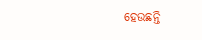ହେଉଛନ୍ତି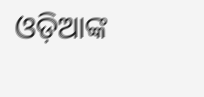ଓଡ଼ିଆଙ୍କ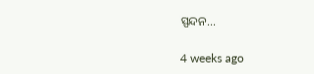ସ୍ପନ୍ଦନ…

4 weeks ago